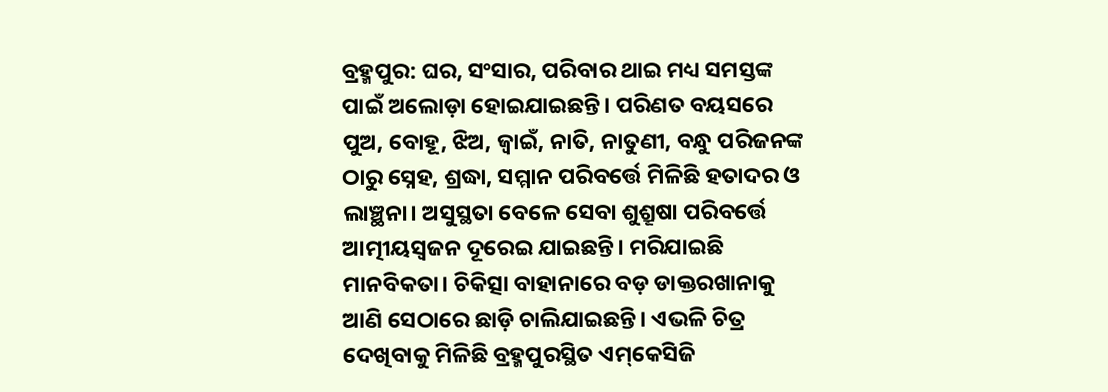ବ୍ରହ୍ମପୁର: ଘର, ସଂସାର, ପରିବାର ଥାଇ ମଧ୍ୟ ସମସ୍ତଙ୍କ ପାଇଁ ଅଲୋଡ଼ା ହୋଇଯାଇଛନ୍ତି। ପରିଣତ ବୟସରେ ପୁଅ, ବୋହୂ, ଝିଅ, ଜ୍ବାଇଁ, ନାତି, ନାତୁଣୀ, ବନ୍ଧୁ ପରିଜନଙ୍କ ଠାରୁ ସ୍ନେହ, ଶ୍ରଦ୍ଧା, ସମ୍ମାନ ପରିବର୍ତ୍ତେ ମିଳିଛି ହତାଦର ଓ ଲାଞ୍ଛନା। ଅସୁସ୍ଥତା ବେଳେ ସେବା ଶୁଶ୍ରୂଷା ପରିବର୍ତ୍ତେ ଆତ୍ମୀୟସ୍ବଜନ ଦୂରେଇ ଯାଇଛନ୍ତି। ମରିଯାଇଛି ମାନବିକତା। ଚିକିତ୍ସା ବାହାନାରେ ବଡ଼ ଡାକ୍ତରଖାନାକୁ ଆଣି ସେଠାରେ ଛାଡ଼ି ଚାଲିଯାଇଛନ୍ତି। ଏଭଳି ଚିତ୍ର ଦେଖିବାକୁ ମିଳିଛି ବ୍ରହ୍ମପୁରସ୍ଥିତ ଏମ୍‌କେସିଜି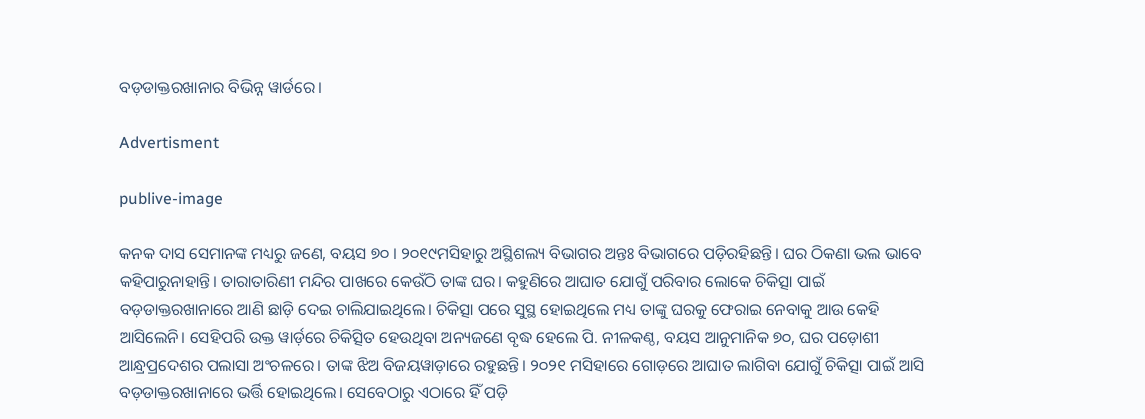ବଡ଼ଡାକ୍ତରଖାନାର ବିଭିନ୍ନ ୱାର୍ଡରେ।

Advertisment

publive-image

କନକ ଦାସ ସେମାନଙ୍କ ମଧ୍ୟରୁ ଜଣେ, ବୟସ ୭୦ । ୨୦୧୯ମସିହାରୁ ଅସ୍ଥିଶଲ୍ୟ ବିଭାଗର ଅନ୍ତଃ ବିଭାଗରେ ପଡ଼ିରହିଛନ୍ତି। ଘର ଠିକଣା ଭଲ ଭାବେ କହିପାରୁନାହାନ୍ତି। ତାରାତାରିଣୀ ମନ୍ଦିର ପାଖରେ କେଉଁଠି ତାଙ୍କ ଘର। କହୁଣିରେ ଆଘାତ ଯୋଗୁଁ ପରିବାର ଲୋକେ ଚିକିତ୍ସା ପାଇଁ ବଡ଼ଡାକ୍ତରଖାନାରେ ଆଣି ଛାଡ଼ି ଦେଇ ଚାଲିଯାଇଥିଲେ। ଚିକିତ୍ସା ପରେ ସୁସ୍ଥ ହୋଇଥିଲେ ମଧ୍ୟ ତାଙ୍କୁ ଘରକୁ ଫେରାଇ ନେବାକୁ ଆଉ କେହି ଆସିଲେନି। ସେହିପରି ଉକ୍ତ ୱାର୍ଡ଼ରେ ଚିକିତ୍ସିତ ହେଉଥିବା ଅନ୍ୟଜଣେ ବୃଦ୍ଧ ହେଲେ ପି. ନୀଳକଣ୍ଠ, ବୟସ ଆନୁମାନିକ ୭୦, ଘର ପଡ଼ୋଶୀ ଆନ୍ଧ୍ରପ୍ରଦେଶର ପଲାସା ଅଂଚଳରେ। ତାଙ୍କ ଝିଅ ବିଜୟୱାଡ଼ାରେ ରହୁଛନ୍ତି। ୨୦୨୧ ମସିହାରେ ଗୋଡ଼ରେ ଆଘାତ ଲାଗିବା ଯୋଗୁଁ ଚିକିତ୍ସା ପାଇଁ ଆସି ବଡ଼ଡାକ୍ତରଖାନାରେ ଭର୍ତ୍ତି ହୋଇଥିଲେ। ସେବେଠାରୁ ଏଠାରେ ହିଁ ପଡ଼ି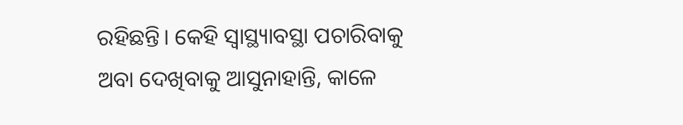ରହିଛନ୍ତି। କେହି ସ୍ବାସ୍ଥ୍ୟାବସ୍ଥା ପଚାରିବାକୁ ଅବା ଦେଖିବାକୁ ଆସୁନାହାନ୍ତି, କାଳେ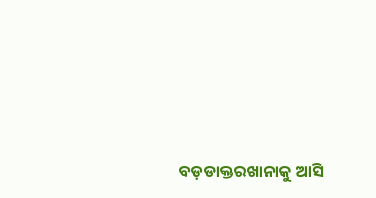ବଡ଼ଡାକ୍ତରଖାନାକୁ ଆସି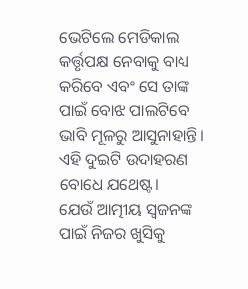ଭେଟିଲେ ମେଡିକାଲ କର୍ତ୍ତୃପକ୍ଷ ନେବାକୁ ବାଧ୍ୟ କରିବେ ଏବଂ ସେ ତାଙ୍କ ପାଇଁ ବୋଝ ପାଲଟିବେ ଭାବି ମୂଳରୁ ଆସୁନାହାନ୍ତି। ଏହି ଦୁଇଟି ଉଦାହରଣ ବୋଧେ ଯଥେଷ୍ଟ।
ଯେଉଁ ଆତ୍ମୀୟ ସ୍ବଜନଙ୍କ ପାଇଁ ନିଜର ଖୁସିକୁ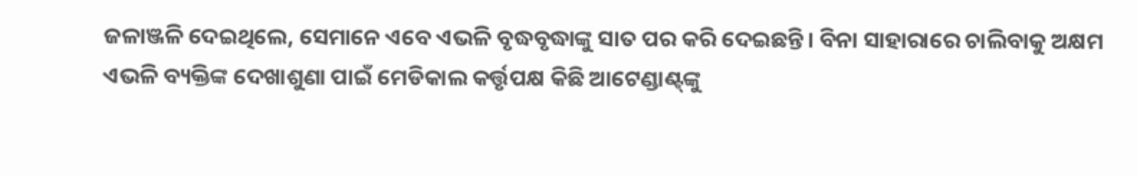ଜଳାଞ୍ଜଳି ଦେଇଥିଲେ, ସେମାନେ ଏବେ ଏଭଳି ବୃଦ୍ଧବୃଦ୍ଧାଙ୍କୁ ସାତ ପର କରି ଦେଇଛନ୍ତି। ବିନା ସାହାରାରେ ଚାଲିବାକୁ ଅକ୍ଷମ ଏଭଳି ବ୍ୟକ୍ତିଙ୍କ ଦେଖାଶୁଣା ପାଇଁ ‌ମେଡିକାଲ କର୍ତ୍ତୃପକ୍ଷ କିଛି ଆଟେଣ୍ଡାଣ୍ଟ୍‌ଙ୍କୁ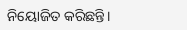ନିୟୋଜିତ କରିଛନ୍ତି।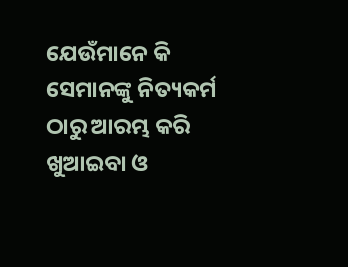ଯେଉଁମାନେ କି ସେମାନଙ୍କୁ ନିତ୍ୟକର୍ମ ଠାରୁ ଆରମ୍ଭ କରି ଖୁଆଇବା ଓ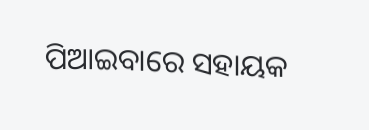ପିଆଇବାରେ ସହାୟକ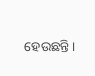ହେଉଛନ୍ତି।